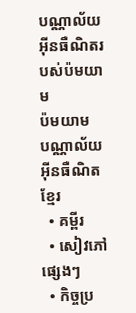បណ្ណាល័យអ៊ីនធឺណិតរបស់ប៉មយាម
ប៉មយាម
បណ្ណាល័យអ៊ីនធឺណិត
ខ្មែរ
  • គម្ពីរ
  • សៀវភៅផ្សេងៗ
  • កិច្ចប្រ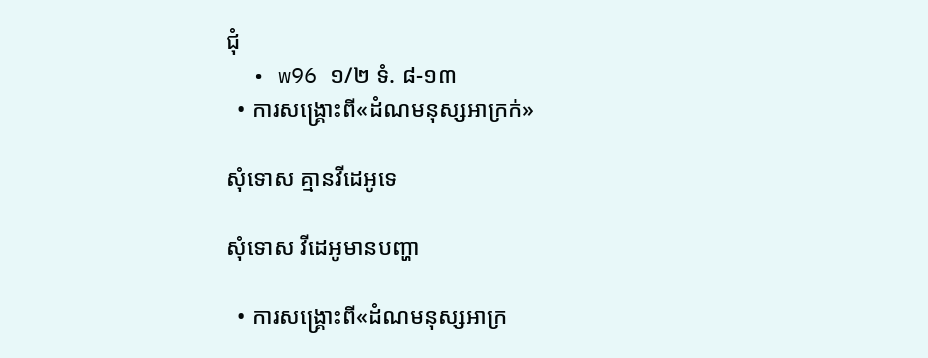ជុំ
  • w96 ១/២ ទំ. ៨-១៣
  • ការសង្គ្រោះពី«ដំណមនុស្សអាក្រក់»

សុំទោស គ្មានវីដេអូទេ

សុំទោស វីដេអូមានបញ្ហា

  • ការសង្គ្រោះពី«ដំណមនុស្សអាក្រ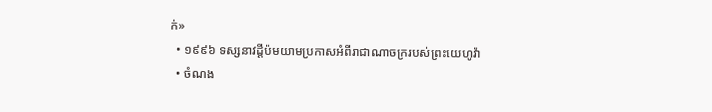ក់»
  • ១៩៩៦ ទស្សនាវដ្ដីប៉មយាមប្រកាសអំពីរាជាណាចក្ររបស់ព្រះយេហូវ៉ា
  • ចំណង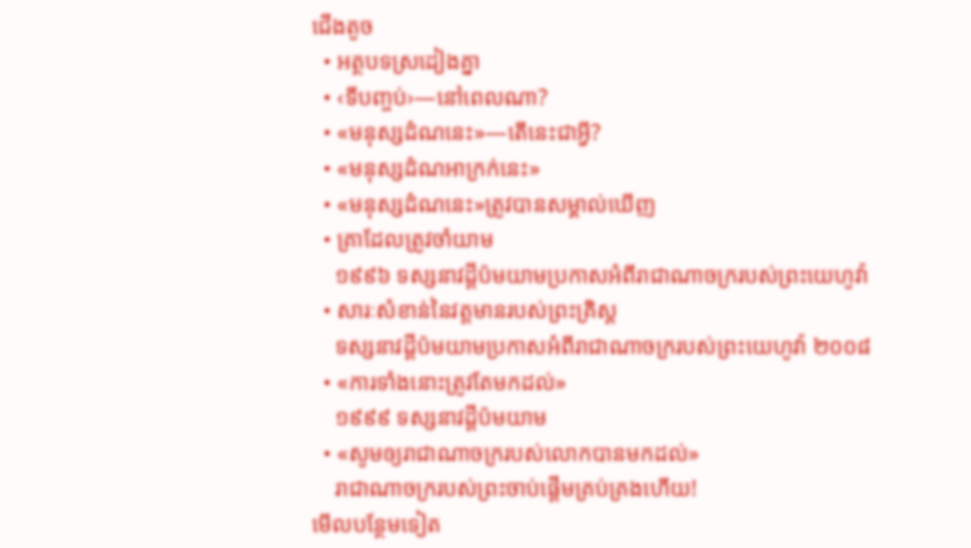ជើងតូច
  • អត្ថបទស្រដៀងគ្នា
  • ‹ទីបញ្ចប់›—នៅពេលណា?
  • «មនុស្សដំណនេះ»—តើនេះជាអ្វី?
  • «មនុស្សដំណអាក្រក់នេះ»
  • «មនុស្សដំណនេះ»ត្រូវបានសម្គាល់ឃើញ
  • គ្រាដែលត្រូវចាំយាម
    ១៩៩៦ ទស្សនាវដ្ដីប៉មយាមប្រកាសអំពីរាជាណាចក្ររបស់ព្រះយេហូវ៉ា
  • សារៈសំខាន់នៃវត្ដមានរបស់ព្រះគ្រិស្ដ
    ទស្សនាវដ្ដីប៉មយាមប្រកាសអំពីរាជាណាចក្ររបស់ព្រះយេហូវ៉ា ២០០៨
  • «ការទាំងនោះត្រូវតែមកដល់»
    ១៩៩៩ ទស្សនាវដ្ដីប៉មយាម
  • «សូមឲ្យរាជាណាចក្ររបស់លោកបានមកដល់»
    រាជាណាចក្ររបស់ព្រះចាប់ផ្ដើមគ្រប់គ្រងហើយ!
មើលបន្ថែមទៀត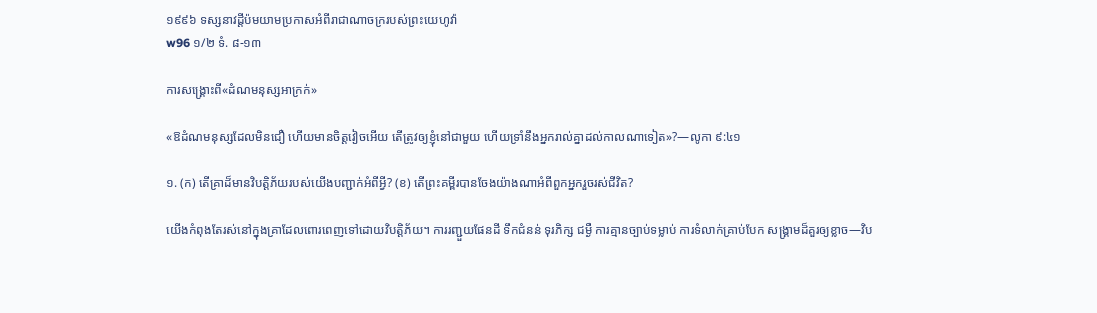១៩៩៦ ទស្សនាវដ្ដីប៉មយាមប្រកាសអំពីរាជាណាចក្ររបស់ព្រះយេហូវ៉ា
w96 ១/២ ទំ. ៨-១៣

ការសង្គ្រោះពី«ដំណមនុស្សអាក្រក់»

«ឱដំណមនុស្សដែលមិនជឿ ហើយមានចិត្តវៀចអើយ តើត្រូវឲ្យខ្ញុំនៅជាមួយ ហើយទ្រាំនឹងអ្នករាល់គ្នាដល់កាលណាទៀត»?—លូកា ៩:៤១

១. (ក) តើគ្រាដ៏មានវិបត្ដិភ័យរបស់យើងបញ្ជាក់អំពីអ្វី? (ខ) តើព្រះគម្ពីរបានចែងយ៉ាងណាអំពីពួកអ្នករួចរស់ជីវិត?

យើងកំពុងតែរស់នៅក្នុងគ្រាដែលពោរពេញទៅដោយវិបត្ដិភ័យ។ ការរញ្ជួយផែនដី ទឹកជំនន់ ទុរភិក្ស ជម្ងឺ ការគ្មានច្បាប់ទម្លាប់ ការទំលាក់គ្រាប់បែក សង្គ្រាមដ៏គួរឲ្យខ្លាច—វិប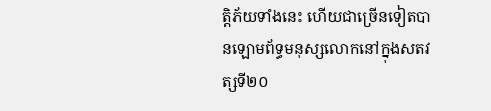ត្ដិភ័យទាំងនេះ ហើយជាច្រើនទៀតបានឡោមព័ទ្ធមនុស្សលោកនៅក្នុងសតវត្សទី២០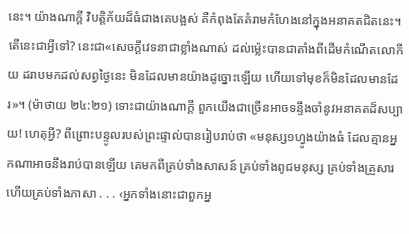នេះ។ យ៉ាងណាក្ដី វិបត្ដិភ័យដ៏ធំជាងគេបង្អស់ គឺកំពុងតែគំរាមកំហែងនៅក្នុងអនាគតជិតនេះ។ តើនេះជាអ្វីទៅ? នេះជា«សេចក្ដីវេទនាជាខ្លាំងណាស់ ដល់ម្ល៉េះបានជាតាំងពីដើមកំណើតលោកីយ ដរាបមកដល់សព្វថ្ងៃនេះ មិនដែលមានយ៉ាងដូច្នោះឡើយ ហើយទៅមុខក៏មិនដែលមានដែរ»។ (ម៉ាថាយ ២៤:២១) ទោះជាយ៉ាងណាក្ដី ពួកយើងជាច្រើនអាចទន្ទឹងចាំនូវអនាគតដ៏សប្បាយ! ហេតុអ្វី? ពីព្រោះបន្ទូលរបស់ព្រះផ្ទាល់បានរៀបរាប់ថា «មនុស្ស១ហ្វូងយ៉ាងធំ ដែលគ្មានអ្នកណាអាចនឹងរាប់បានឡើយ គេមកពីគ្រប់ទាំងសាសន៍ គ្រប់ទាំងពូជមនុស្ស គ្រប់ទាំងគ្រួសារ ហើយគ្រប់ទាំងភាសា . . . ‹អ្នកទាំងនោះជាពួកអ្ន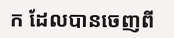ក ដែលបានចេញពី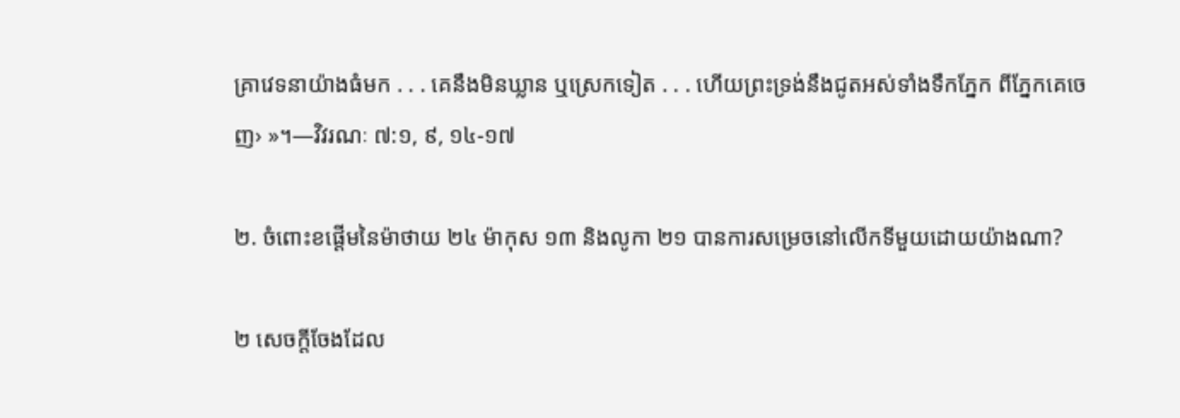គ្រាវេទនាយ៉ាងធំមក . . . គេនឹងមិនឃ្លាន ឬស្រេកទៀត . . . ហើយព្រះទ្រង់នឹងជូតអស់ទាំងទឹកភ្នែក ពីភ្នែកគេចេញ› »។—វិវរណៈ ៧:១, ៩, ១៤-១៧

២. ចំពោះខផ្ដើមនៃម៉ាថាយ ២៤ ម៉ាកុស ១៣ និងលូកា ២១ បានការសម្រេចនៅលើកទីមួយដោយយ៉ាងណា?

២ សេចក្ដីចែងដែល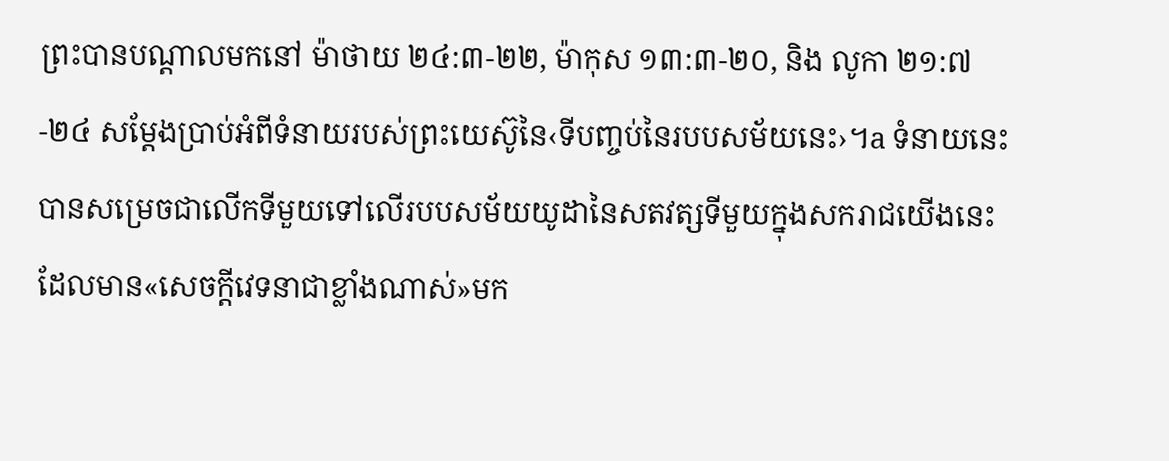ព្រះបានបណ្ដាលមកនៅ ម៉ាថាយ ២៤:៣-២២, ម៉ាកុស ១៣:៣-២០, និង លូកា ២១:៧-២៤ សម្ដែងប្រាប់អំពីទំនាយរបស់ព្រះយេស៊ូនៃ‹ទីបញ្ចប់នៃរបបសម័យនេះ›។a ទំនាយនេះបានសម្រេចជាលើកទីមួយទៅលើរបបសម័យយូដានៃសតវត្សទីមួយក្នុងសករាជយើងនេះ ដែលមាន«សេចក្ដីវេទនាជាខ្លាំងណាស់»មក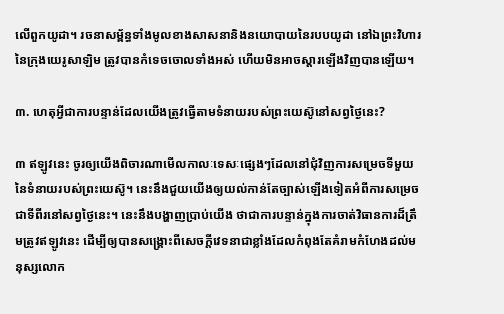លើពួកយូដា។ រចនាសម្ព័ន្ធទាំងមូលខាងសាសនានិងនយោបាយនៃរបបយូដា នៅឯព្រះវិហារនៃក្រុងយេរូសាឡិម ត្រូវបានកំទេចចោលទាំងអស់ ហើយមិនអាចស្ដារឡើងវិញបានឡើយ។

៣. ហេតុអ្វីជាការបន្ទាន់ដែលយើងត្រូវធ្វើតាមទំនាយរបស់ព្រះយេស៊ូនៅសព្វថ្ងៃនេះ?

៣ ឥឡូវនេះ ចូរឲ្យយើងពិចារណាមើលកាលៈទេសៈផ្សេងៗដែលនៅជុំវិញការសម្រេចទីមួយនៃទំនាយរបស់ព្រះយេស៊ូ។ នេះនឹងជួយយើងឲ្យយល់កាន់តែច្បាស់ឡើងទៀតអំពីការសម្រេចជាទីពីរនៅសព្វថ្ងៃនេះ។ នេះនឹងបង្ហាញប្រាប់យើង ថាជាការបន្ទាន់ក្នុងការចាត់វិធានការដ៏ត្រឹមត្រូវឥឡូវនេះ ដើម្បីឲ្យបានសង្គ្រោះពីសេចក្ដីវេទនាជាខ្លាំងដែលកំពុងតែគំរាមកំហែងដល់មនុស្សលោក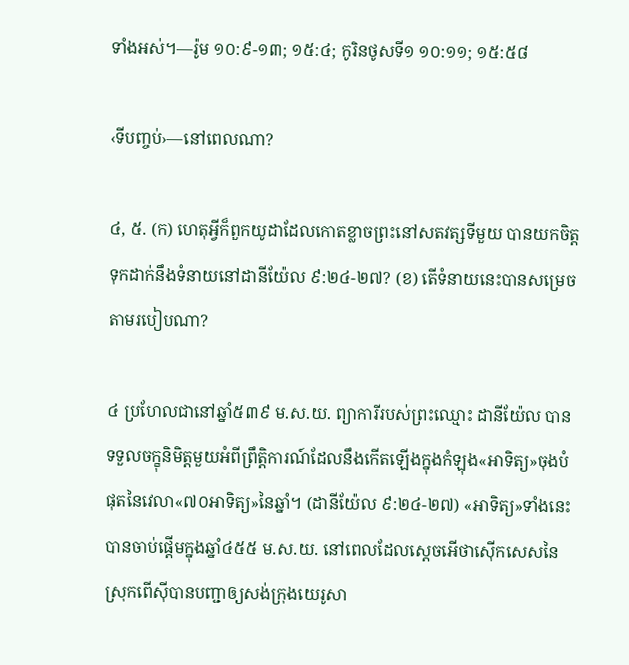ទាំងអស់។—រ៉ូម ១០:៩-១៣; ១៥:៤; កូរិនថូសទី១ ១០:១១; ១៥:៥៨

‹ទីបញ្ចប់›—នៅពេលណា?

៤, ៥. (ក) ហេតុអ្វីក៏ពួកយូដាដែលកោតខ្លាចព្រះនៅសតវត្សទីមួយ បានយកចិត្តទុកដាក់នឹងទំនាយនៅដានីយ៉ែល ៩:២៤-២៧? (ខ) តើទំនាយនេះបានសម្រេចតាមរបៀបណា?

៤ ប្រហែលជានៅឆ្នាំ៥៣៩ ម.ស.យ. ព្យាការីរបស់ព្រះឈ្មោះ ដានីយ៉ែល បានទទួលចក្ខុនិមិត្តមួយអំពីព្រឹត្ដិការណ៍ដែលនឹងកើតឡើងក្នុងកំឡុង«អាទិត្យ»ចុងបំផុតនៃវេលា«៧០អាទិត្យ»នៃឆ្នាំ។ (ដានីយ៉ែល ៩:២៤-២៧) «អាទិត្យ»ទាំងនេះបានចាប់ផ្ដើមក្នុងឆ្នាំ៤៥៥ ម.ស.យ. នៅពេលដែលស្តេចអើថាស៊ើកសេសនៃស្រុកពើស៊ីបានបញ្ជាឲ្យសង់ក្រុងយេរូសា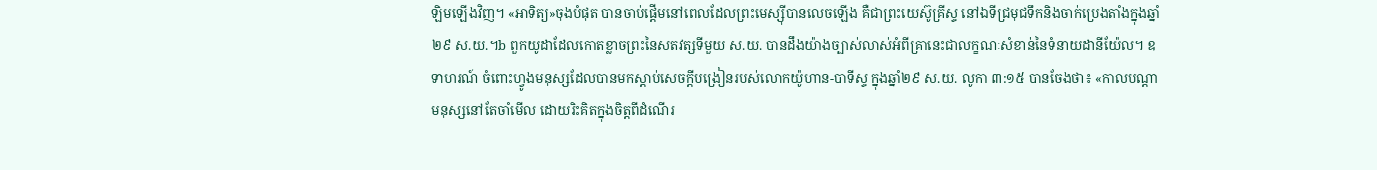ឡិមឡើងវិញ។ «អាទិត្យ»ចុងបំផុត បានចាប់ផ្ដើមនៅពេលដែលព្រះមេស្ស៊ីបានលេចឡើង គឺជាព្រះយេស៊ូគ្រីស្ទ នៅឯទីជ្រមុជទឹកនិងចាក់ប្រេងតាំងក្នុងឆ្នាំ២៩ ស.យ.។b ពួកយូដាដែលកោតខ្លាចព្រះនៃសតវត្សទីមួយ ស.យ. បានដឹងយ៉ាងច្បាស់លាស់អំពីគ្រានេះជាលក្ខណៈសំខាន់នៃទំនាយដានីយ៉ែល។ ឧទាហរណ៍ ចំពោះហ្វូងមនុស្សដែលបានមកស្ដាប់សេចក្ដីបង្រៀនរបស់លោកយ៉ូហាន-បាទីស្ទ ក្នុងឆ្នាំ២៩ ស.យ. លូកា ៣:១៥ បានចែងថា៖ «កាលបណ្ដាមនុស្សនៅតែចាំមើល ដោយរិះគិតក្នុងចិត្តពីដំណើរ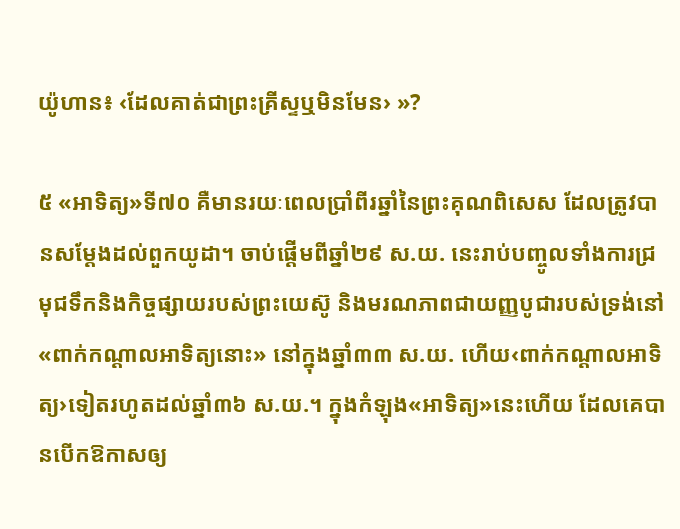យ៉ូហាន៖ ‹ដែលគាត់ជាព្រះគ្រីស្ទឬមិនមែន› »?

៥ «អាទិត្យ»ទី៧០ គឺមានរយៈពេលប្រាំពីរឆ្នាំនៃព្រះគុណពិសេស ដែលត្រូវបានសម្ដែងដល់ពួកយូដា។ ចាប់ផ្ដើមពីឆ្នាំ២៩ ស.យ. នេះរាប់បញ្ចូលទាំងការជ្រមុជទឹកនិងកិច្ចផ្សាយរបស់ព្រះយេស៊ូ និងមរណភាពជាយញ្ញបូជារបស់ទ្រង់នៅ«ពាក់កណ្ដាលអាទិត្យនោះ» នៅក្នុងឆ្នាំ៣៣ ស.យ. ហើយ‹ពាក់កណ្ដាលអាទិត្យ›ទៀតរហូតដល់ឆ្នាំ៣៦ ស.យ.។ ក្នុងកំឡុង«អាទិត្យ»នេះហើយ ដែលគេបានបើកឱកាសឲ្យ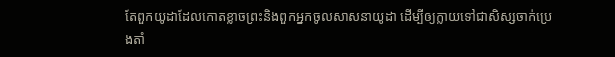តែពួកយូដាដែលកោតខ្លាចព្រះនិងពួកអ្នកចូលសាសនាយូដា ដើម្បីឲ្យក្លាយទៅជាសិស្សចាក់ប្រេងតាំ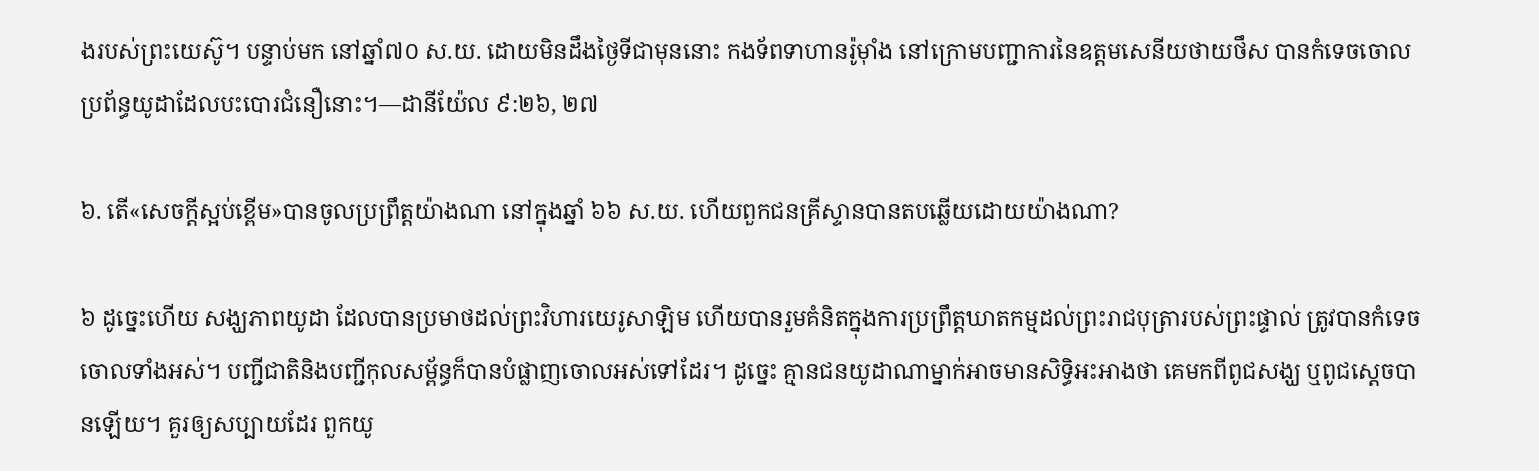ងរបស់ព្រះយេស៊ូ។ បន្ទាប់មក នៅឆ្នាំ៧០ ស.យ. ដោយមិនដឹងថ្ងៃទីជាមុននោះ កងទ័ពទាហានរ៉ូម៉ាំង នៅក្រោមបញ្ជាការនៃឧត្តមសេនីយថាយថឹស បានកំទេចចោលប្រព័ន្ធយូដាដែលបះបោរជំនឿនោះ។—ដានីយ៉ែល ៩:២៦, ២៧

៦. តើ«សេចក្ដីស្អប់ខ្ពើម»បានចូលប្រព្រឹត្តយ៉ាងណា នៅក្នុងឆ្នាំ ៦៦ ស.យ. ហើយពួកជនគ្រីស្ទានបានតបឆ្លើយដោយយ៉ាងណា?

៦ ដូច្នេះហើយ សង្ឃភាពយូដា ដែលបានប្រមាថដល់ព្រះវិហារយេរូសាឡិម ហើយបានរួមគំនិតក្នុងការប្រព្រឹត្តឃាតកម្មដល់ព្រះរាជបុត្រារបស់ព្រះផ្ទាល់ ត្រូវបានកំទេចចោលទាំងអស់។ បញ្ជីជាតិនិងបញ្ជីកុលសម្ព័ន្ធក៏បានបំផ្លាញចោលអស់ទៅដែរ។ ដូច្នេះ គ្មានជនយូដាណាម្នាក់អាចមានសិទ្ធិអះអាងថា គេមកពីពូជសង្ឃ ឬពូជស្តេចបានឡើយ។ គួរឲ្យសប្បាយដែរ ពួកយូ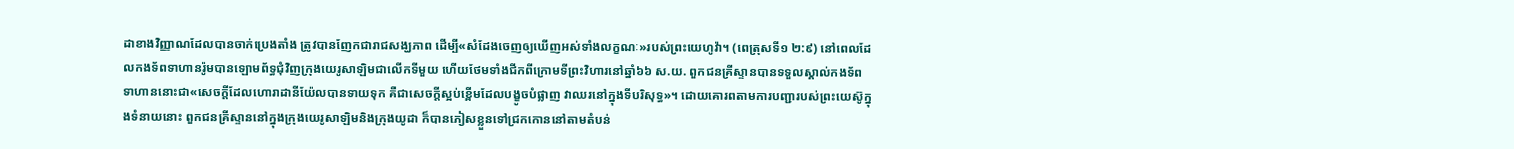ដាខាងវិញ្ញាណដែលបានចាក់ប្រេងតាំង ត្រូវបានញែកជារាជសង្ឃភាព ដើម្បី«សំដែងចេញឲ្យឃើញអស់ទាំងលក្ខណៈ»របស់ព្រះយេហូវ៉ា។ (ពេត្រុសទី១ ២:៩) នៅពេលដែលកងទ័ពទាហានរ៉ូមបានឡោមព័ទ្ធជុំវិញក្រុងយេរូសាឡិមជាលើកទីមួយ ហើយថែមទាំងជីកពីក្រោមទីព្រះវិហារនៅឆ្នាំ៦៦ ស.យ. ពួកជនគ្រីស្ទានបានទទួលស្គាល់កងទ័ពទាហាននោះជា«សេចក្ដីដែលហោរាដានីយ៉ែលបានទាយទុក គឺជាសេចក្ដីស្អប់ខ្ពើមដែលបង្ខូចបំផ្លាញ វាឈរនៅក្នុងទីបរិសុទ្ធ»។ ដោយគោរពតាមការបញ្ជារបស់ព្រះយេស៊ូក្នុងទំនាយនោះ ពួកជនគ្រីស្ទាននៅក្នុងក្រុងយេរូសាឡិមនិងក្រុងយូដា ក៏បានភៀសខ្លួនទៅជ្រកកោននៅតាមតំបន់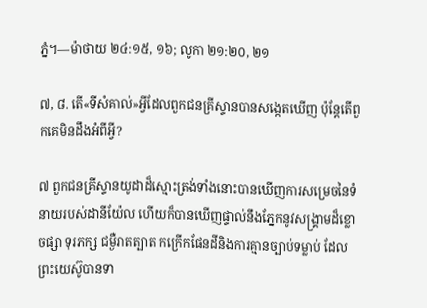ភ្នំ។—ម៉ាថាយ ២៤:១៥, ១៦; លូកា ២១:២០, ២១

៧, ៨. តើ«ទីសំគាល់»អ្វីដែលពួកជនគ្រីស្ទានបានសង្កេតឃើញ ប៉ុន្តែតើពួកគេមិនដឹងអំពីអ្វី?

៧ ពួកជនគ្រីស្ទានយូដាដ៏ស្មោះត្រង់ទាំងនោះបានឃើញការសម្រេចនៃទំនាយរបស់ដានីយ៉ែល ហើយក៏បានឃើញផ្ទាល់នឹងភ្នែកនូវសង្គ្រាមដ៏ខ្លោចផ្សា ទុរភក្ស ជម្ងឺរាតត្បាត កក្រើកផែនដីនិងការគ្មានច្បាប់ទម្លាប់ ដែលព្រះយេស៊ូបានទា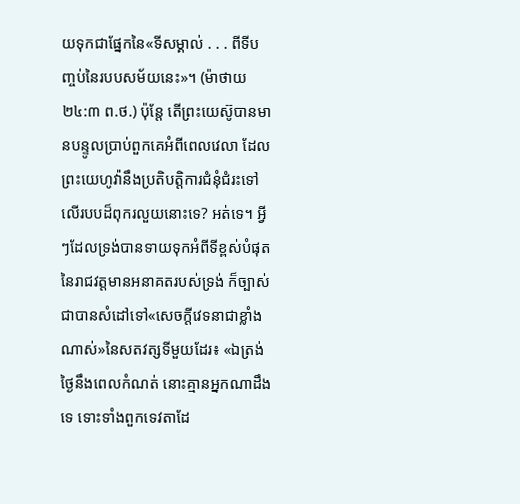យទុកជាផ្នែកនៃ«ទីសម្គាល់ . . . ពីទីបញ្ចប់នៃរបបសម័យនេះ»។ (ម៉ាថាយ ២៤:៣ ព.ថ.) ប៉ុន្តែ តើព្រះយេស៊ូបានមានបន្ទូលប្រាប់ពួកគេអំពីពេលវេលា ដែលព្រះយេហូវ៉ានឹងប្រតិបត្ដិការជំនុំជំរះទៅលើរបបដ៏ពុករលួយនោះទេ? អត់ទេ។ អ្វីៗដែលទ្រង់បានទាយទុកអំពីទីខ្ពស់បំផុតនៃរាជវត្តមានអនាគតរបស់ទ្រង់ ក៏ច្បាស់ជាបានសំដៅទៅ«សេចក្ដីវេទនាជាខ្លាំងណាស់»នៃសតវត្សទីមួយដែរ៖ «ឯត្រង់ថ្ងៃនឹងពេលកំណត់ នោះគ្មានអ្នកណាដឹងទេ ទោះទាំងពួកទេវតាដែ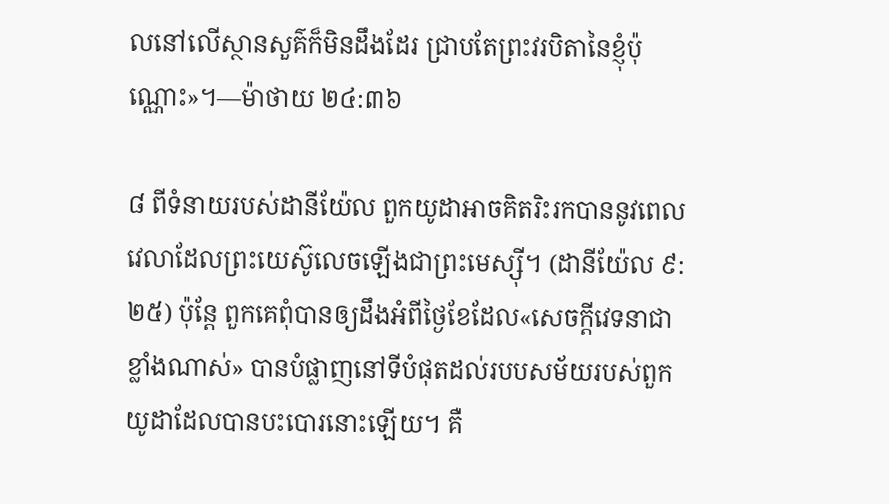លនៅលើស្ថានសួគ៌ក៏មិនដឹងដែរ ជ្រាបតែព្រះវរបិតានៃខ្ញុំប៉ុណ្ណោះ»។—ម៉ាថាយ ២៤:៣៦

៨ ពីទំនាយរបស់ដានីយ៉ែល ពួកយូដាអាចគិតរិះរកបាននូវពេលវេលាដែលព្រះយេស៊ូលេចឡើងជាព្រះមេស្ស៊ី។ (ដានីយ៉ែល ៩:២៥) ប៉ុន្តែ ពួកគេពុំបានឲ្យដឹងអំពីថ្ងៃខែដែល«សេចក្ដីវេទនាជាខ្លាំងណាស់» បានបំផ្លាញនៅទីបំផុតដល់របបសម័យរបស់ពួកយូដាដែលបានបះបោរនោះឡើយ។ គឺ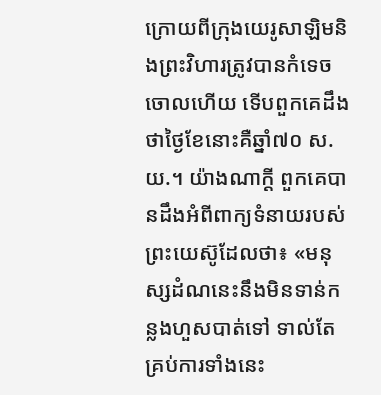ក្រោយពីក្រុងយេរូសាឡិមនិងព្រះវិហារត្រូវបានកំទេចចោលហើយ ទើបពួកគេដឹងថាថ្ងៃខែនោះគឺឆ្នាំ៧០ ស.យ.។ យ៉ាងណាក្ដី ពួកគេបានដឹងអំពីពាក្យទំនាយរបស់ព្រះយេស៊ូដែលថា៖ «មនុស្សដំណនេះនឹងមិនទាន់កន្លងហួសបាត់ទៅ ទាល់តែគ្រប់ការទាំងនេះ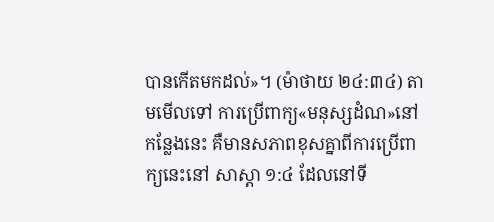បានកើតមកដល់»។ (ម៉ាថាយ ២៤:៣៤) តាមមើលទៅ ការប្រើពាក្យ«មនុស្សដំណ»នៅកន្លែងនេះ គឺមានសភាពខុសគ្នាពីការប្រើពាក្យនេះនៅ សាស្ដា ១:៤ ដែលនៅទី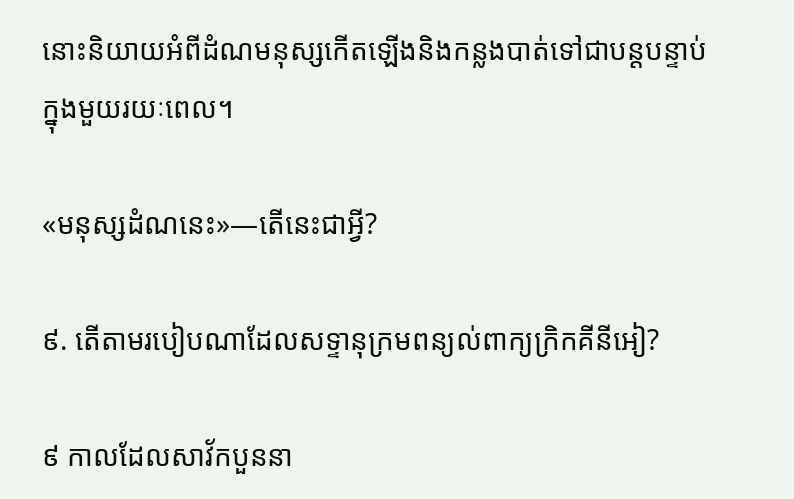នោះនិយាយអំពីដំណមនុស្សកើតឡើងនិងកន្លងបាត់ទៅជាបន្តបន្ទាប់ ក្នុងមួយរយៈពេល។

«មនុស្សដំណនេះ»—តើនេះជាអ្វី?

៩. តើតាមរបៀបណាដែលសទ្ទានុក្រមពន្យល់ពាក្យក្រិកគីនីអៀ?

៩ កាលដែលសាវ័កបួននា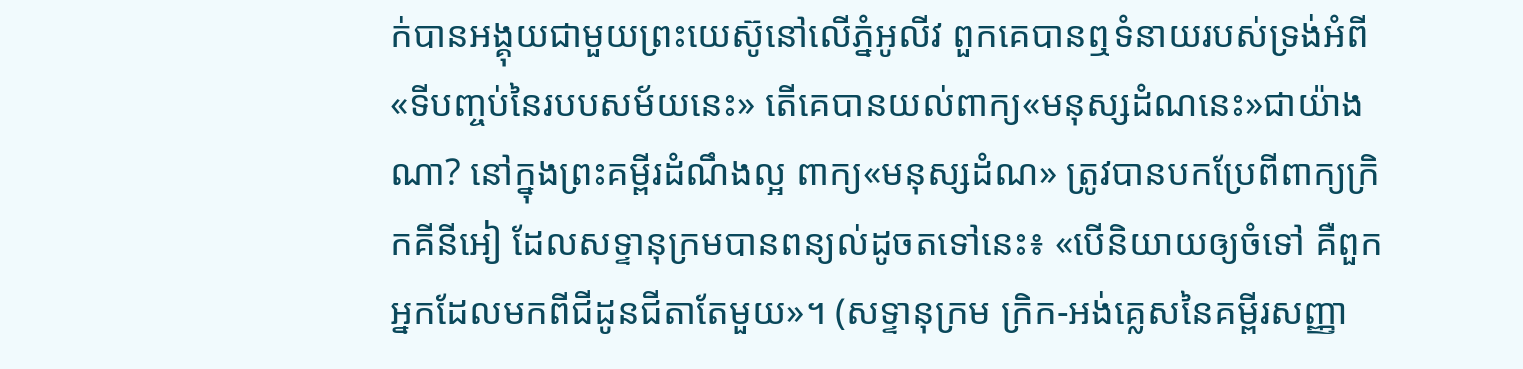ក់បានអង្គុយជាមួយព្រះយេស៊ូនៅលើភ្នំអូលីវ ពួកគេបានឮទំនាយរបស់ទ្រង់អំពី «ទីបញ្ចប់នៃរបបសម័យនេះ» តើគេបានយល់ពាក្យ«មនុស្សដំណនេះ»ជាយ៉ាងណា? នៅក្នុងព្រះគម្ពីរដំណឹងល្អ ពាក្យ«មនុស្សដំណ» ត្រូវបានបកប្រែពីពាក្យក្រិកគីនីអៀ ដែលសទ្ទានុក្រមបានពន្យល់ដូចតទៅនេះ៖ «បើនិយាយឲ្យចំទៅ គឺពួកអ្នកដែលមកពីជីដូនជីតាតែមួយ»។ (សទ្ទានុក្រម ក្រិក-អង់គ្លេសនៃគម្ពីរសញ្ញា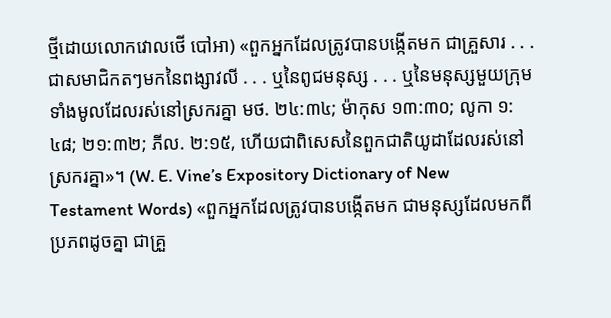ថ្មីដោយលោកវោលថើ បៅអា) «ពួកអ្នកដែលត្រូវបានបង្កើតមក ជាគ្រួសារ . . . ជាសមាជិកតៗមកនៃពង្សាវលី . . . ឬនៃពូជមនុស្ស . . . ឬនៃមនុស្សមួយក្រុមទាំងមូលដែលរស់នៅស្រករគ្នា មថ. ២៤:៣៤; ម៉ាកុស ១៣:៣០; លូកា ១:៤៨; ២១:៣២; ភីល. ២:១៥, ហើយជាពិសេសនៃពួកជាតិយូដាដែលរស់នៅស្រករគ្នា»។ (W. E. Vine’s Expository Dictionary of New Testament Words) «ពួកអ្នកដែលត្រូវបានបង្កើតមក ជាមនុស្សដែលមកពីប្រភពដូចគ្នា ជាគ្រួ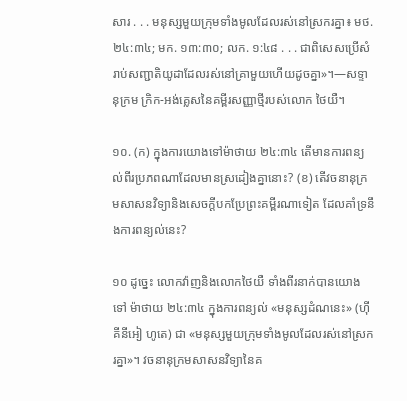សារ . . . មនុស្សមួយក្រុមទាំងមូលដែលរស់នៅស្រករគ្នា៖ មថ. ២៤:៣៤; មក. ១៣:៣០; លក. ១:៤៨ . . . ជាពិសេសប្រើសំរាប់សញ្ជាតិយូដាដែលរស់នៅគ្រាមួយហើយដូចគ្នា»។—សទ្ទានុក្រម ក្រិក-អង់គ្លេសនៃគម្ពីរសញ្ញាថ្មីរបស់លោក ថៃយឺ។

១០. (ក) ក្នុងការយោងទៅម៉ាថាយ ២៤:៣៤ តើមានការពន្យល់ពីរប្រភពណាដែលមានស្រដៀងគ្នានោះ? (ខ) តើវចនានុក្រមសាសនវិទ្យានិងសេចក្ដីបកប្រែព្រះគម្ពីរណាទៀត ដែលគាំទ្រនឹងការពន្យល់នេះ?

១០ ដូច្នេះ លោកវ៉ាញនិងលោកថៃយឺ ទាំងពីរនាក់បានយោងទៅ ម៉ាថាយ ២៤:៣៤ ក្នុងការពន្យល់ «មនុស្សដំណនេះ» (ហ៊ី គីនីអៀ ហូតេ) ជា «មនុស្សមួយក្រុមទាំងមូលដែលរស់នៅស្រករគ្នា»។ វចនានុក្រមសាសនវិទ្យានៃគ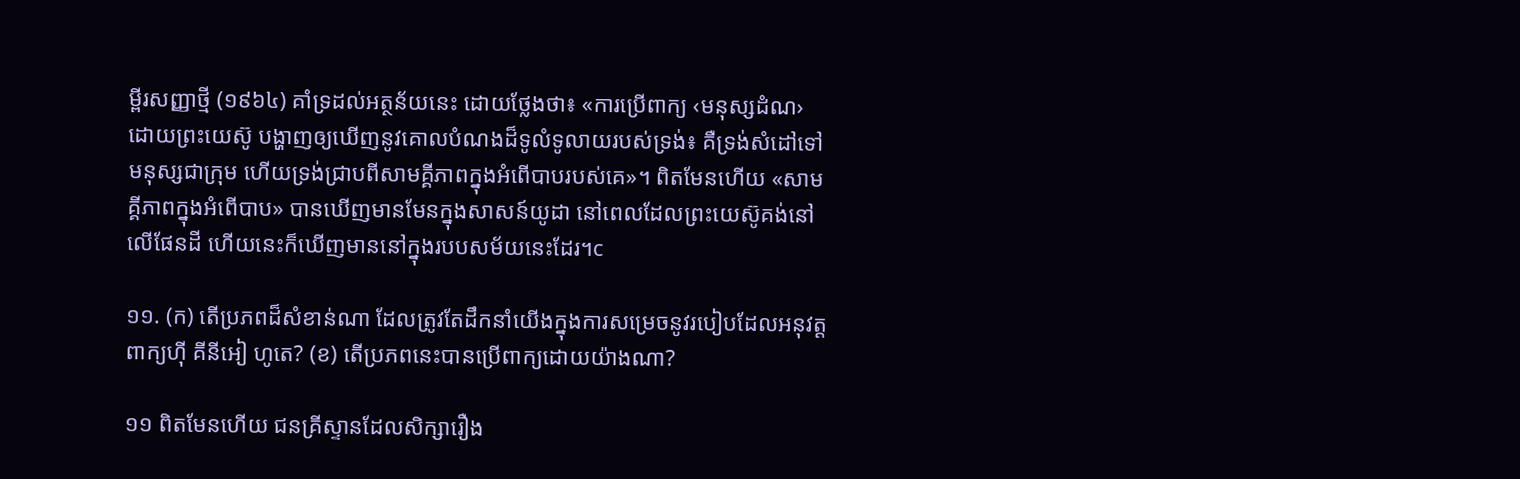ម្ពីរសញ្ញាថ្មី (១៩៦៤) គាំទ្រដល់អត្ថន័យនេះ ដោយថ្លែងថា៖ «ការប្រើពាក្យ ‹មនុស្សដំណ› ដោយព្រះយេស៊ូ បង្ហាញឲ្យឃើញនូវគោលបំណងដ៏ទូលំទូលាយរបស់ទ្រង់៖ គឺទ្រង់សំដៅទៅមនុស្សជាក្រុម ហើយទ្រង់ជ្រាបពីសាមគ្គីភាពក្នុងអំពើបាបរបស់គេ»។ ពិតមែនហើយ «សាមគ្គីភាពក្នុងអំពើបាប» បានឃើញមានមែនក្នុងសាសន៍យូដា នៅពេលដែលព្រះយេស៊ូគង់នៅលើផែនដី ហើយនេះក៏ឃើញមាននៅក្នុងរបបសម័យនេះដែរ។c

១១. (ក) តើប្រភពដ៏សំខាន់ណា ដែលត្រូវតែដឹកនាំយើងក្នុងការសម្រេចនូវរបៀបដែលអនុវត្តពាក្យហ៊ី គីនីអៀ ហូតេ? (ខ) តើប្រភពនេះបានប្រើពាក្យដោយយ៉ាងណា?

១១ ពិតមែនហើយ ជនគ្រីស្ទានដែលសិក្សារឿង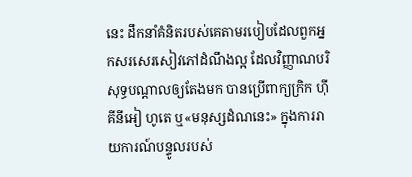នេះ ដឹកនាំគំនិតរបស់គេតាមរបៀបដែលពួកអ្នកសរសេរសៀវភៅដំណឹងល្អ ដែលវិញ្ញាណបរិសុទ្ធបណ្ដាលឲ្យតែងមក បានប្រើពាក្យក្រិក ហ៊ី គីនីអៀ ហូតេ ឬ«មនុស្សដំណនេះ» ក្នុងការរាយការណ៍បន្ទូលរបស់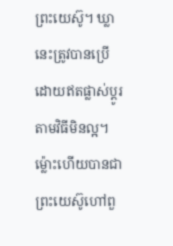ព្រះយេស៊ូ។ ឃ្លានេះត្រូវបានប្រើដោយឥតផ្លាស់ប្ដូរតាមវិធីមិនល្អ។ ម្ល៉ោះហើយបានជាព្រះយេស៊ូហៅពួ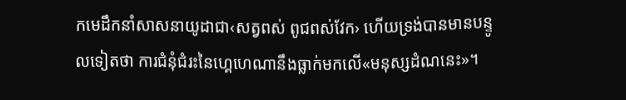កមេដឹកនាំសាសនាយូដាជា‹សត្វពស់ ពូជពស់វែក› ហើយទ្រង់បានមានបន្ទូលទៀតថា ការជំនុំជំរះនៃហ្គេហេណានឹងធ្លាក់មកលើ«មនុស្សដំណនេះ»។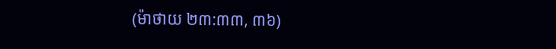(ម៉ាថាយ ២៣:៣៣, ៣៦)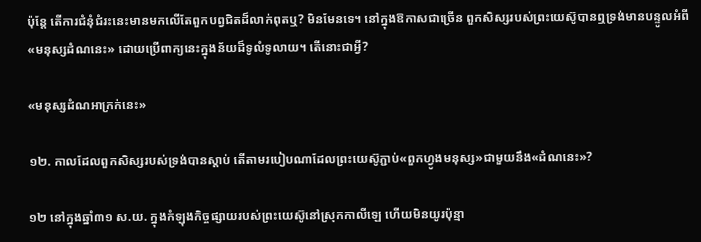ប៉ុន្តែ តើការជំនុំជំរះនេះមានមកលើតែពួកបព្វជិតដ៏លាក់ពុតឬ? មិនមែនទេ។ នៅក្នុងឱកាសជាច្រើន ពួកសិស្សរបស់ព្រះយេស៊ូបានឮទ្រង់មានបន្ទូលអំពី«មនុស្សដំណនេះ» ដោយប្រើពាក្យនេះក្នុងន័យដ៏ទូលំទូលាយ។ តើនោះជាអ្វី?

«មនុស្សដំណអាក្រក់នេះ»

១២. កាលដែលពួកសិស្សរបស់ទ្រង់បានស្ដាប់ តើតាមរបៀបណាដែលព្រះយេស៊ូភ្ជាប់«ពួកហ្វូងមនុស្ស»ជាមួយនឹង«ដំណនេះ»?

១២ នៅក្នុងឆ្នាំ៣១ ស.យ. ក្នុងកំឡុងកិច្ចផ្សាយរបស់ព្រះយេស៊ូនៅស្រុកកាលីឡេ ហើយមិនយូរប៉ុន្មា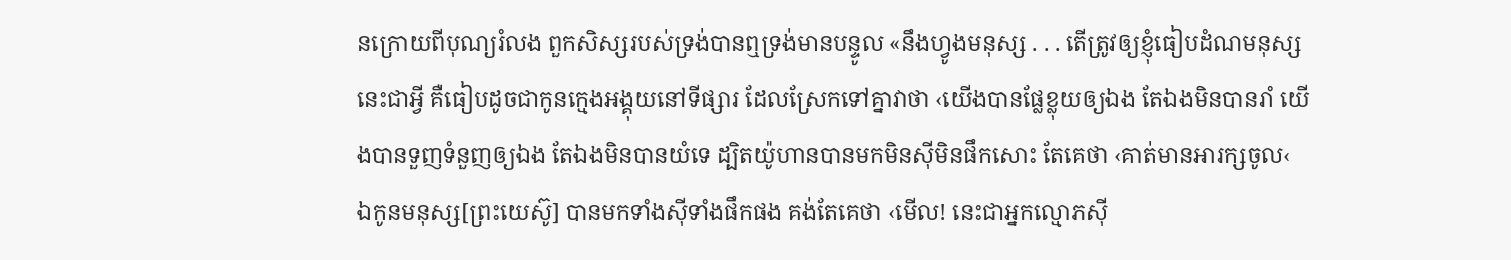នក្រោយពីបុណ្យរំលង ពួកសិស្សរបស់ទ្រង់បានឮទ្រង់មានបន្ទូល «នឹងហ្វូងមនុស្ស . . . តើត្រូវឲ្យខ្ញុំធៀបដំណមនុស្សនេះជាអ្វី គឺធៀបដូចជាកូនក្មេងអង្គុយនៅទីផ្សារ ដែលស្រែកទៅគ្នាវាថា ‹យើងបានផ្លែខ្លុយឲ្យឯង តែឯងមិនបានរាំ យើងបានទួញទំនួញឲ្យឯង តែឯងមិនបានយំទេ ដ្បិតយ៉ូហានបានមកមិនស៊ីមិនផឹកសោះ តែគេថា ‹គាត់មានអារក្សចូល‹ ឯកូនមនុស្ស[ព្រះយេស៊ូ] បានមកទាំងស៊ីទាំងផឹកផង គង់តែគេថា ‹មើល! នេះជាអ្នកល្មោភស៊ី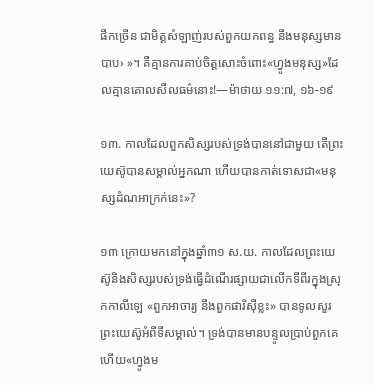ផឹកច្រើន ជាមិត្តសំឡាញ់របស់ពួកយកពន្ធ នឹងមនុស្សមានបាប› »។ គឺគ្មានការគាប់ចិត្តសោះចំពោះ«ហ្វូងមនុស្ស»ដែលគ្មានគោលសីលធម៌នោះ!—ម៉ាថាយ ១១:៧, ១៦-១៩

១៣. កាលដែលពួកសិស្សរបស់ទ្រង់បាននៅជាមួយ តើព្រះយេស៊ូបានសម្គាល់អ្នកណា ហើយបានកាត់ទោសជា«មនុស្សដំណអាក្រក់នេះ»?

១៣ ក្រោយមកនៅក្នុងឆ្នាំ៣១ ស.យ. កាលដែលព្រះយេស៊ូនិងសិស្សរបស់ទ្រង់ធ្វើដំណើរផ្សាយជាលើកទីពីរក្នុងស្រុកកាលីឡេ «ពួកអាចារ្យ នឹងពួកផារិស៊ីខ្លះ» បានទូលសួរព្រះយេស៊ូអំពីទីសម្គាល់។ ទ្រង់បានមានបន្ទូលប្រាប់ពួកគេ ហើយ«ហ្វូងម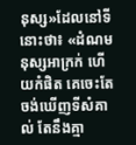នុស្ស»ដែលនៅទីនោះថា៖ «ដំណមនុស្សអាក្រក់ ហើយកំផិត គេចេះតែចង់ឃើញទីសំគាល់ តែនឹងគ្មា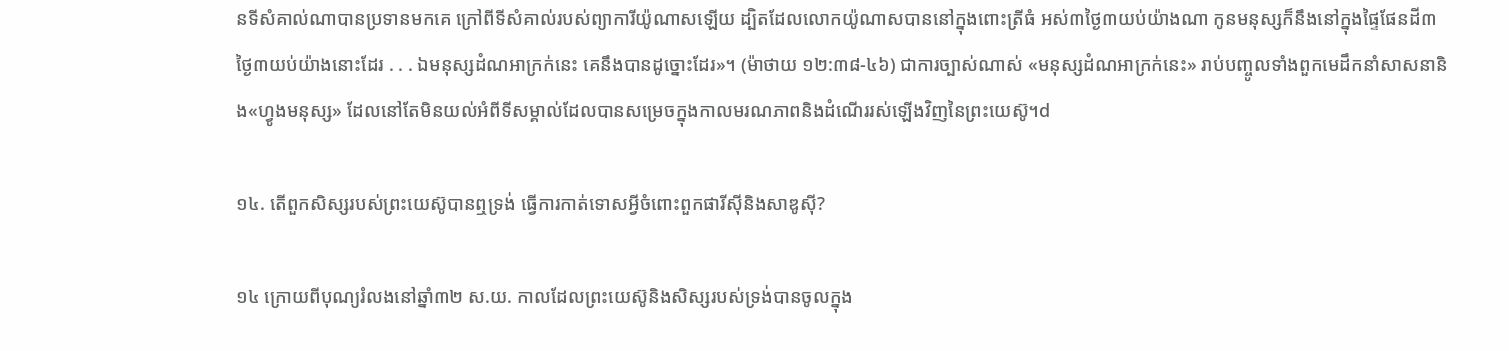នទីសំគាល់ណាបានប្រទានមកគេ ក្រៅពីទីសំគាល់របស់ព្យាការីយ៉ូណាសឡើយ ដ្បិតដែលលោកយ៉ូណាសបាននៅក្នុងពោះត្រីធំ អស់៣ថ្ងៃ៣យប់យ៉ាងណា កូនមនុស្សក៏នឹងនៅក្នុងផ្ទៃផែនដី៣ថ្ងៃ៣យប់យ៉ាងនោះដែរ . . . ឯមនុស្សដំណអាក្រក់នេះ គេនឹងបានដូច្នោះដែរ»។ (ម៉ាថាយ ១២:៣៨-៤៦) ជាការច្បាស់ណាស់ «មនុស្សដំណអាក្រក់នេះ» រាប់បញ្ចូលទាំងពួកមេដឹកនាំសាសនានិង«ហ្វូងមនុស្ស» ដែលនៅតែមិនយល់អំពីទីសម្គាល់ដែលបានសម្រេចក្នុងកាលមរណភាពនិងដំណើររស់ឡើងវិញនៃព្រះយេស៊ូ។d

១៤. តើពួកសិស្សរបស់ព្រះយេស៊ូបានឮទ្រង់ ធ្វើការកាត់ទោសអ្វីចំពោះពួកផារីស៊ីនិងសាឌូស៊ី?

១៤ ក្រោយពីបុណ្យរំលងនៅឆ្នាំ៣២ ស.យ. កាលដែលព្រះយេស៊ូនិងសិស្សរបស់ទ្រង់បានចូលក្នុង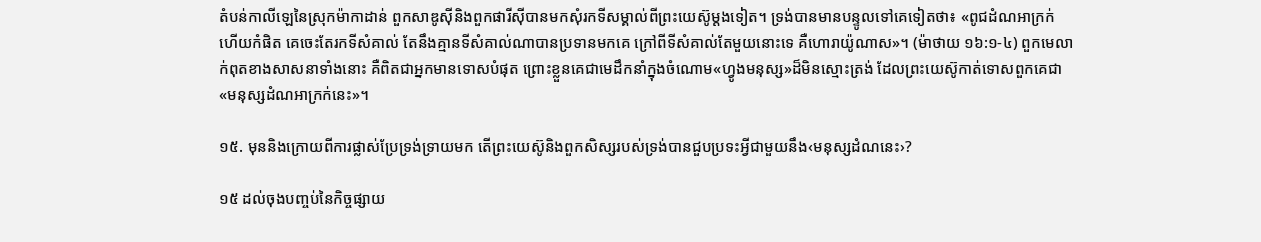តំបន់កាលីឡេនៃស្រុកម៉ាកាដាន់ ពួកសាឌូស៊ីនិងពួកផារីស៊ីបានមកសុំរកទីសម្គាល់ពីព្រះយេស៊ូម្ដងទៀត។ ទ្រង់បានមានបន្ទូលទៅគេទៀតថា៖ «ពូជដំណអាក្រក់ ហើយកំផិត គេចេះតែរកទីសំគាល់ តែនឹងគ្មានទីសំគាល់ណាបានប្រទានមកគេ ក្រៅពីទីសំគាល់តែមួយនោះទេ គឺហោរាយ៉ូណាស»។ (ម៉ាថាយ ១៦:១-៤) ពួកមេលាក់ពុតខាងសាសនាទាំងនោះ គឺពិតជាអ្នកមានទោសបំផុត ព្រោះខ្លួនគេជាមេដឹកនាំក្នុងចំណោម«ហ្វូងមនុស្ស»ដ៏មិនស្មោះត្រង់ ដែលព្រះយេស៊ូកាត់ទោសពួកគេជា«មនុស្សដំណអាក្រក់នេះ»។

១៥. មុននិងក្រោយពីការផ្លាស់ប្រែទ្រង់ទ្រាយមក តើព្រះយេស៊ូនិងពួកសិស្សរបស់ទ្រង់បានជួបប្រទះអ្វីជាមួយនឹង‹មនុស្សដំណនេះ›?

១៥ ដល់ចុងបញ្ចប់នៃកិច្ចផ្សាយ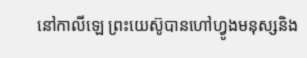នៅកាលីឡេ ព្រះយេស៊ូបានហៅហ្វូងមនុស្សនិង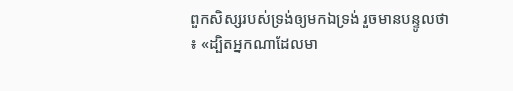ពួកសិស្សរបស់ទ្រង់ឲ្យមកឯទ្រង់ រួចមានបន្ទូលថា៖ «ដ្បិតអ្នកណាដែលមា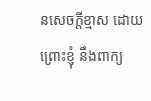នសេចក្ដីខ្មាស ដោយព្រោះខ្ញុំ នឹងពាក្យ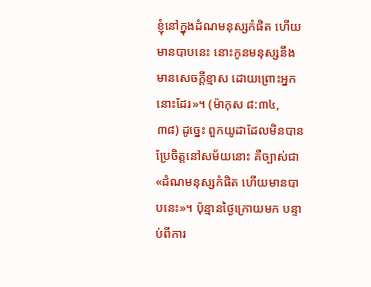ខ្ញុំនៅក្នុងដំណមនុស្សកំផិត ហើយមានបាបនេះ នោះកូនមនុស្សនឹងមានសេចក្ដីខ្មាស ដោយព្រោះអ្នកនោះដែរ»។ (ម៉ាកុស ៨:៣៤, ៣៨) ដូច្នេះ ពួកយូដាដែលមិនបានប្រែចិត្តនៅសម័យនោះ គឺច្បាស់ជា«ដំណមនុស្សកំផិត ហើយមានបាបនេះ»។ ប៉ុន្មានថ្ងៃក្រោយមក បន្ទាប់ពីការ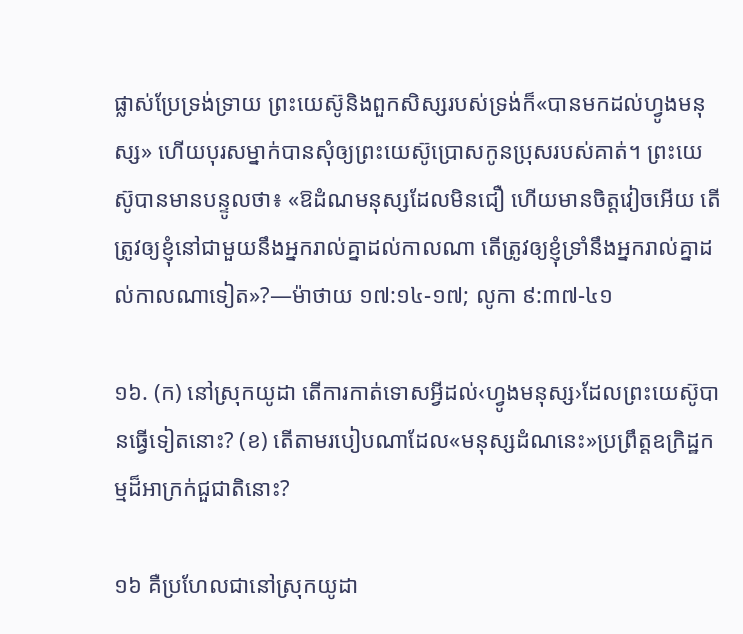ផ្លាស់ប្រែទ្រង់ទ្រាយ ព្រះយេស៊ូនិងពួកសិស្សរបស់ទ្រង់ក៏«បានមកដល់ហ្វូងមនុស្ស» ហើយបុរសម្នាក់បានសុំឲ្យព្រះយេស៊ូប្រោសកូនប្រុសរបស់គាត់។ ព្រះយេស៊ូបានមានបន្ទូលថា៖ «ឱដំណមនុស្សដែលមិនជឿ ហើយមានចិត្តវៀចអើយ តើត្រូវឲ្យខ្ញុំនៅជាមួយនឹងអ្នករាល់គ្នាដល់កាលណា តើត្រូវឲ្យខ្ញុំទ្រាំនឹងអ្នករាល់គ្នាដល់កាលណាទៀត»?—ម៉ាថាយ ១៧:១៤-១៧; លូកា ៩:៣៧-៤១

១៦. (ក) នៅស្រុកយូដា តើការកាត់ទោសអ្វីដល់‹ហ្វូងមនុស្ស›ដែលព្រះយេស៊ូបានធ្វើទៀតនោះ? (ខ) តើតាមរបៀបណាដែល«មនុស្សដំណនេះ»ប្រព្រឹត្តឧក្រិដ្ឋកម្មដ៏អាក្រក់ជួជាតិនោះ?

១៦ គឺប្រហែលជានៅស្រុកយូដា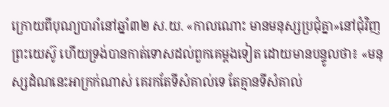ក្រោយពីបុណ្យបារាំនៅឆ្នាំ៣២ ស.យ. «កាលណោះ មានមនុស្សប្រជុំគ្នា»នៅជុំវិញព្រះយេស៊ូ ហើយទ្រង់បានកាត់ទោសដល់ពួកគេម្ដងទៀត ដោយមានបន្ទូលថា៖ «មនុស្សដំណនេះអាក្រក់ណាស់ គេរកតែទីសំគាល់ទេ តែគ្មានទីសំគាល់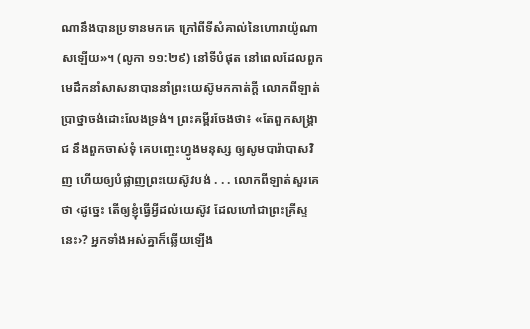ណានឹងបានប្រទានមកគេ ក្រៅពីទីសំគាល់នៃហោរាយ៉ូណាសឡើយ»។ (លូកា ១១:២៩) នៅទីបំផុត នៅពេលដែលពួកមេដឹកនាំសាសនាបាននាំព្រះយេស៊ូមកកាត់ក្ដី លោកពីឡាត់ប្រាថ្នាចង់ដោះលែងទ្រង់។ ព្រះគម្ពីរចែងថា៖ «តែពួកសង្គ្រាជ នឹងពួកចាស់ទុំ គេបញ្ចេះហ្វូងមនុស្ស ឲ្យសូមបារ៉ាបាសវិញ ហើយឲ្យបំផ្លាញព្រះយេស៊ូវបង់ . . . លោកពីឡាត់សួរគេថា ‹ដូច្នេះ តើឲ្យខ្ញុំធ្វើអ្វីដល់យេស៊ូវ ដែលហៅជាព្រះគ្រីស្ទនេះ›? អ្នកទាំងអស់គ្នាក៏ឆ្លើយឡើង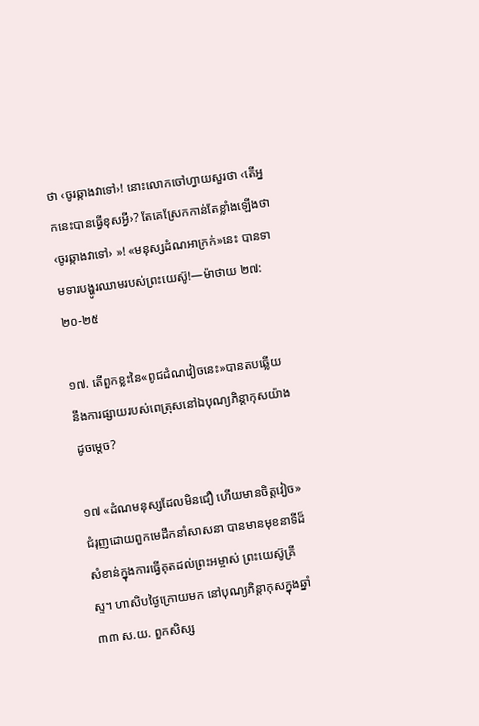ថា ‹ចូរឆ្កាងវាទៅ›! នោះលោកចៅហ្វាយសួរថា ‹តើអ្នកនេះបានធ្វើខុសអ្វី›? តែគេស្រែកកាន់តែខ្លាំងឡើងថា ‹ចូរឆ្កាងវាទៅ› »! «មនុស្សដំណអាក្រក់»នេះ បានទាមទារបង្ហូរឈាមរបស់ព្រះយេស៊ូ!—ម៉ាថាយ ២៧:២០-២៥

១៧. តើពួកខ្លះនៃ«ពូជដំណវៀចនេះ»បានតបឆ្លើយនឹងការផ្សាយរបស់ពេត្រុសនៅឯបុណ្យភិន្ដាកុសយ៉ាងដូចម្ដេច?

១៧ «ដំណមនុស្សដែលមិនជឿ ហើយមានចិត្តវៀច»ជំរុញដោយពួកមេដឹកនាំសាសនា បានមានមុខនាទីដ៏សំខាន់ក្នុងការធ្វើគុតដល់ព្រះអម្ចាស់ ព្រះយេស៊ូគ្រីស្ទ។ ហាសិបថ្ងៃក្រោយមក នៅបុណ្យភិន្ដាកុសក្នុងឆ្នាំ៣៣ ស.យ. ពួកសិស្ស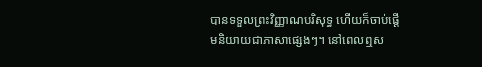បានទទួលព្រះវិញ្ញាណបរិសុទ្ធ ហើយក៏ចាប់ផ្ដើមនិយាយជាភាសាផ្សេងៗ។ នៅពេលឮស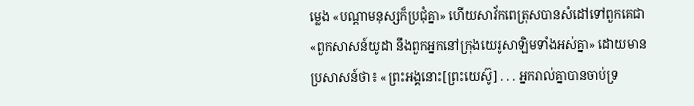ម្លេង «បណ្ដាមនុស្សក៏ប្រជុំគ្នា» ហើយសាវ័កពេត្រុសបានសំដៅទៅពួកគេជា «ពួកសាសន៍យូដា នឹងពួកអ្នកនៅក្រុងយេរូសាឡិមទាំងអស់គ្នា» ដោយមានប្រសាសន៍ថា៖ «ព្រះអង្គនោះ[ព្រះយេស៊ូ] . . . អ្នករាល់គ្នាបានចាប់ទ្រ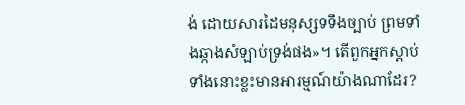ង់ ដោយសារដៃមនុស្សទទឹងច្បាប់ ព្រមទាំងឆ្កាងសំឡាប់ទ្រង់ផង»។ តើពួកអ្នកស្ដាប់ទាំងនោះខ្លះមានអារម្មណ៍យ៉ាងណាដែរ?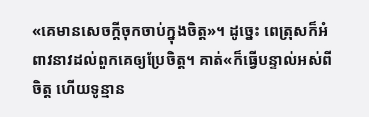«គេមានសេចក្ដីចុកចាប់ក្នុងចិត្ត»។ ដូច្នេះ ពេត្រុសក៏អំពាវនាវដល់ពួកគេឲ្យប្រែចិត្ត។ គាត់«ក៏ធ្វើបន្ទាល់អស់ពីចិត្ត ហើយទូន្មាន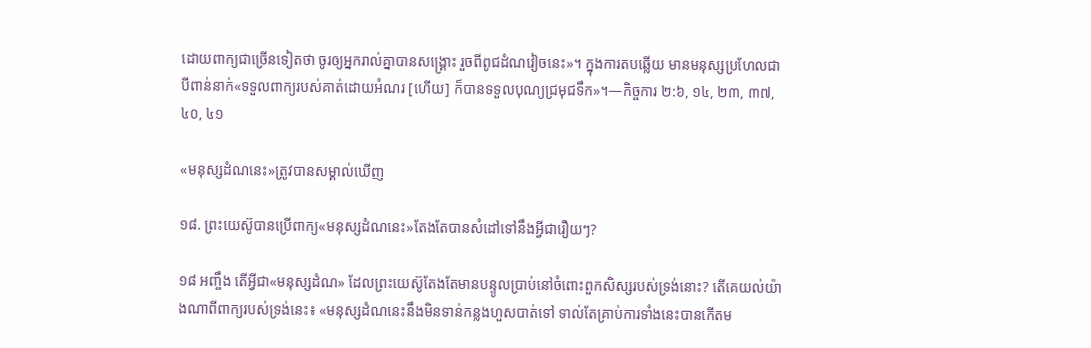ដោយពាក្យជាច្រើនទៀតថា ចូរឲ្យអ្នករាល់គ្នាបានសង្គ្រោះ រួចពីពូជដំណវៀចនេះ»។ ក្នុងការតបឆ្លើយ មានមនុស្សប្រហែលជាបីពាន់នាក់«ទទួលពាក្យរបស់គាត់ដោយអំណរ [ហើយ] ក៏បានទទួលបុណ្យជ្រមុជទឹក»។—កិច្ចការ ២:៦, ១៤, ២៣, ៣៧, ៤០, ៤១

«មនុស្សដំណនេះ»ត្រូវបានសម្គាល់ឃើញ

១៨. ព្រះយេស៊ូបានប្រើពាក្យ«មនុស្សដំណនេះ»តែងតែបានសំដៅទៅនឹងអ្វីជារឿយៗ?

១៨ អញ្ចឹង តើអ្វីជា«មនុស្សដំណ» ដែលព្រះយេស៊ូតែងតែមានបន្ទូលប្រាប់នៅចំពោះពួកសិស្សរបស់ទ្រង់នោះ? តើគេយល់យ៉ាងណាពីពាក្យរបស់ទ្រង់នេះ៖ «មនុស្សដំណនេះនឹងមិនទាន់កន្លងហួសបាត់ទៅ ទាល់តែគ្រាប់ការទាំងនេះបានកើតម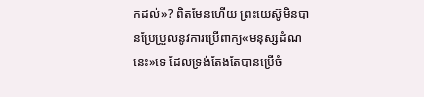កដល់»? ពិតមែនហើយ ព្រះយេស៊ូមិនបានប្រែប្រួលនូវការប្រើពាក្យ«មនុស្សដំណនេះ»ទេ ដែលទ្រង់តែងតែបានប្រើចំ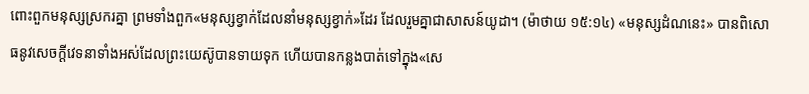ពោះពួកមនុស្សស្រករគ្នា ព្រមទាំងពួក«មនុស្សខ្វាក់ដែលនាំមនុស្សខ្វាក់»ដែរ ដែលរួមគ្នាជាសាសន៍យូដា។ (ម៉ាថាយ ១៥:១៤) «មនុស្សដំណនេះ» បានពិសោធនូវសេចក្ដីវេទនាទាំងអស់ដែលព្រះយេស៊ូបានទាយទុក ហើយបានកន្លងបាត់ទៅក្នុង«សេ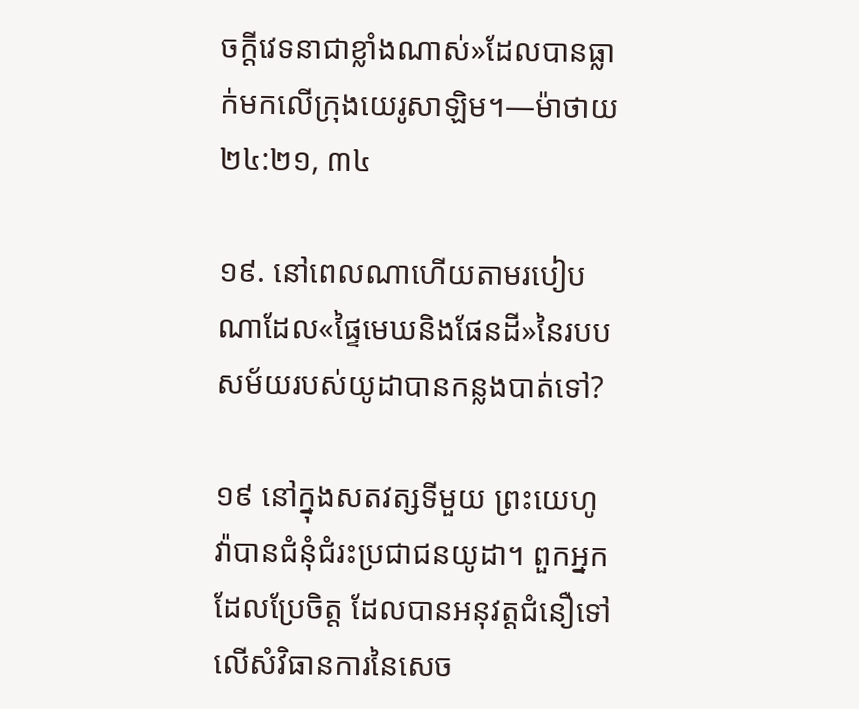ចក្ដីវេទនាជាខ្លាំងណាស់»ដែលបានធ្លាក់មកលើក្រុងយេរូសាឡិម។—ម៉ាថាយ ២៤:២១, ៣៤

១៩. នៅពេលណាហើយតាមរបៀបណាដែល«ផ្ទៃមេឃនិងផែនដី»នៃរបបសម័យរបស់យូដាបានកន្លងបាត់ទៅ?

១៩ នៅក្នុងសតវត្សទីមួយ ព្រះយេហូវ៉ាបានជំនុំជំរះប្រជាជនយូដា។ ពួកអ្នកដែលប្រែចិត្ត ដែលបានអនុវត្តជំនឿទៅលើសំវិធានការនៃសេច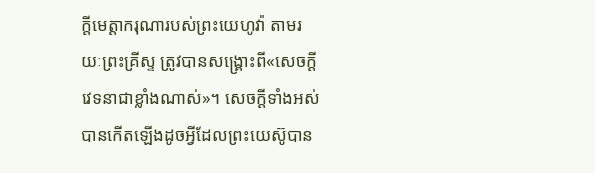ក្ដីមេត្ដាករុណារបស់ព្រះយេហូវ៉ា តាមរយៈព្រះគ្រីស្ទ ត្រូវបានសង្គ្រោះពី«សេចក្ដីវេទនាជាខ្លាំងណាស់»។ សេចក្ដីទាំងអស់បានកើតឡើងដូចអ្វីដែលព្រះយេស៊ូបាន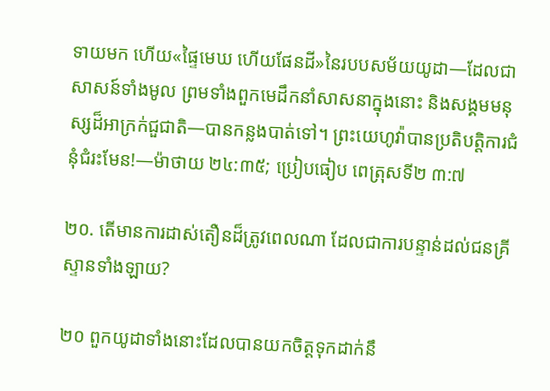ទាយមក ហើយ«ផ្ទៃមេឃ ហើយផែនដី»នៃរបបសម័យយូដា—ដែលជាសាសន៍ទាំងមូល ព្រមទាំងពួកមេដឹកនាំសាសនាក្នុងនោះ និងសង្គមមនុស្សដ៏អាក្រក់ជួជាតិ—បានកន្លងបាត់ទៅ។ ព្រះយេហូវ៉ាបានប្រតិបត្ដិការជំនុំជំរះមែន!—ម៉ាថាយ ២៤:៣៥; ប្រៀបធៀប ពេត្រុសទី២ ៣:៧

២០. តើមានការដាស់តឿនដ៏ត្រូវពេលណា ដែលជាការបន្ទាន់ដល់ជនគ្រីស្ទានទាំងឡាយ?

២០ ពួកយូដាទាំងនោះដែលបានយកចិត្តទុកដាក់នឹ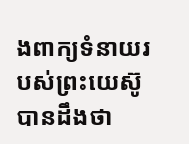ងពាក្យទំនាយរបស់ព្រះយេស៊ូ បានដឹងថា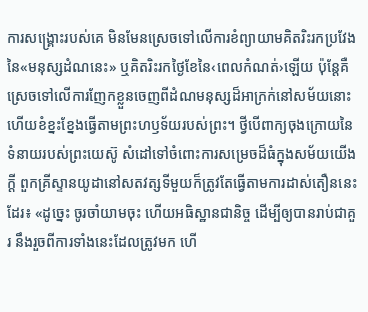ការសង្គ្រោះរបស់គេ មិនមែនស្រេចទៅលើការខំព្យាយាមគិតរិះរកប្រវែងនៃ«មនុស្សដំណនេះ» ឬគិតរិះរកថ្ងៃខែនៃ‹ពេលកំណត់›ឡើយ ប៉ុន្តែគឺស្រេចទៅលើការញែកខ្លួនចេញពីដំណមនុស្សដ៏អាក្រក់នៅសម័យនោះ ហើយខំខ្នះខ្នែងធ្វើតាមព្រះហឫទ័យរបស់ព្រះ។ ថ្វីបើពាក្យចុងក្រោយនៃទំនាយរបស់ព្រះយេស៊ូ សំដៅទៅចំពោះការសម្រេចដ៏ធំក្នុងសម័យយើងក្ដី ពួកគ្រីស្ទានយូដានៅសតវត្សទីមួយក៏ត្រូវតែធ្វើតាមការដាស់តឿននេះដែរ៖ «ដូច្នេះ ចូរចាំយាមចុះ ហើយអធិស្ឋានជានិច្ច ដើម្បីឲ្យបានរាប់ជាគួរ នឹងរួចពីការទាំងនេះដែលត្រូវមក ហើ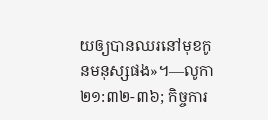យឲ្យបានឈរនៅមុខកូនមនុស្សផង»។—លូកា ២១:៣២-៣៦; កិច្ចការ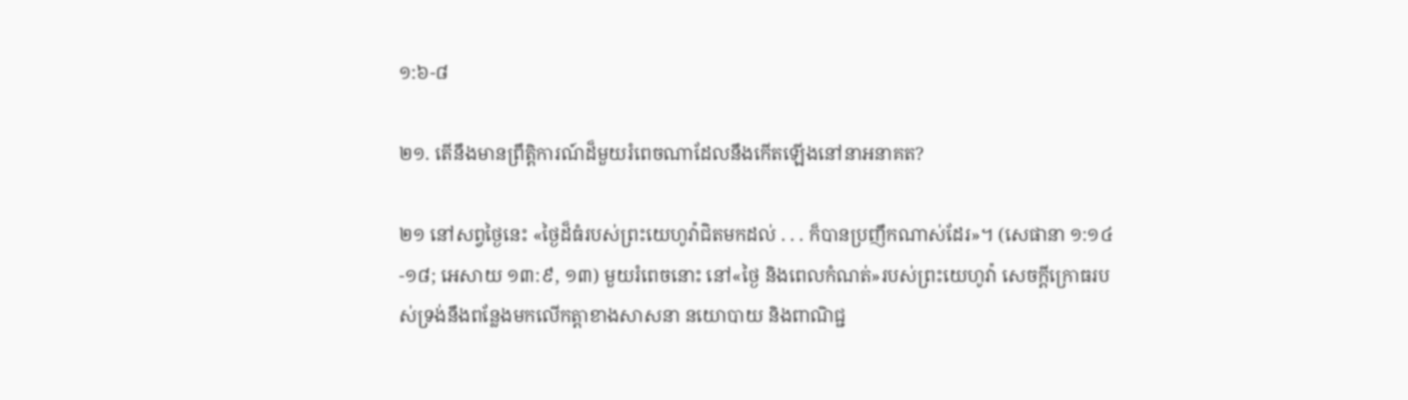១:៦-៨

២១. តើនឹងមានព្រឹត្ដិការណ៍ដ៏មួយរំពេចណាដែលនឹងកើតឡើងនៅនាអនាគត?

២១ នៅសព្វថ្ងៃនេះ «ថ្ងៃដ៏ធំរបស់ព្រះយេហូវ៉ាជិតមកដល់ . . . ក៏បានប្រញឹកណាស់ដែរ»។ (សេផានា ១:១៤-១៨; អេសាយ ១៣:៩, ១៣) មួយរំពេចនោះ នៅ«ថ្ងៃ និងពេលកំណត់»របស់ព្រះយេហូវ៉ា សេចក្ដីក្រោធរបស់ទ្រង់នឹងពន្លែងមកលើកត្ដាខាងសាសនា នយោបាយ និងពាណិជ្ជ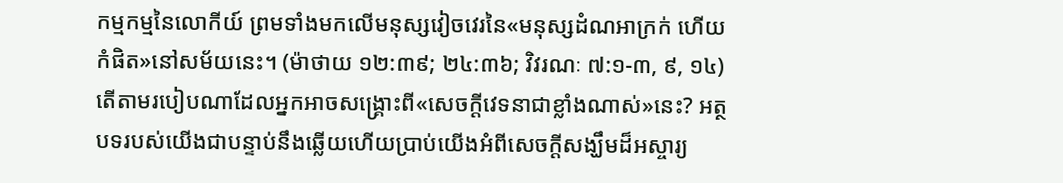កម្មកម្មនៃលោកីយ៍ ព្រមទាំងមកលើមនុស្សវៀចវេរនៃ«មនុស្សដំណអាក្រក់ ហើយកំផិត»នៅសម័យនេះ។ (ម៉ាថាយ ១២:៣៩; ២៤:៣៦; វិវរណៈ ៧:១-៣, ៩, ១៤) តើតាមរបៀបណាដែលអ្នកអាចសង្គ្រោះពី«សេចក្ដីវេទនាជាខ្លាំងណាស់»នេះ? អត្ថបទរបស់យើងជាបន្ទាប់នឹងឆ្លើយហើយប្រាប់យើងអំពីសេចក្ដីសង្ឃឹមដ៏អស្ចារ្យ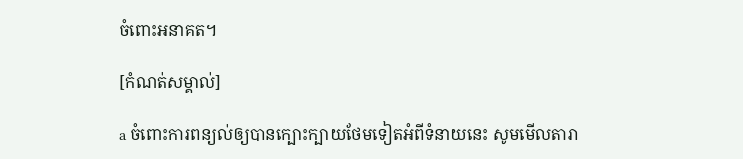ចំពោះអនាគត។

[កំណត់សម្គាល់]

a ចំពោះការពន្យល់ឲ្យបានក្បោះក្បាយថែមទៀតអំពីទំនាយនេះ សូមមើលតារា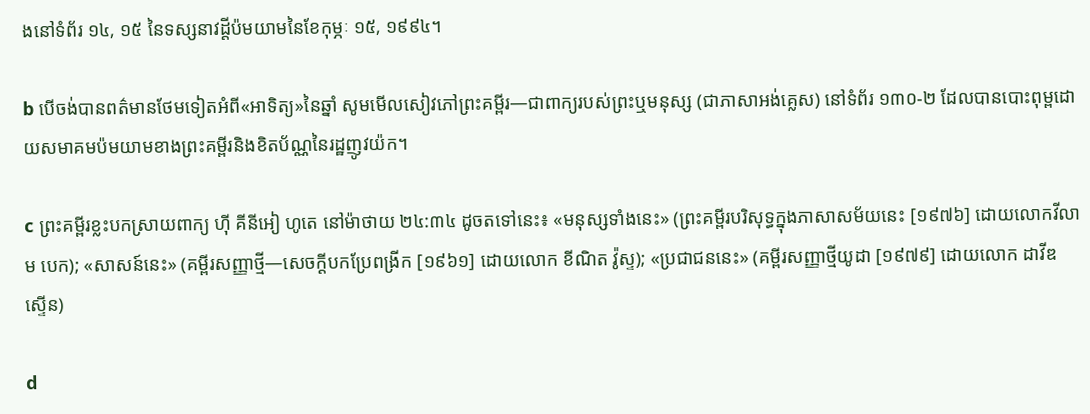ងនៅទំព័រ ១៤, ១៥ នៃទស្សនាវដ្ដីប៉មយាមនៃខែកុម្ភៈ ១៥, ១៩៩៤។

b បើចង់បានពត៌មានថែមទៀតអំពី«អាទិត្យ»នៃឆ្នាំ សូមមើលសៀវភៅព្រះគម្ពីរ—ជាពាក្យរបស់ព្រះឬមនុស្ស (ជាភាសាអង់គ្លេស) នៅទំព័រ ១៣០-២ ដែលបានបោះពុម្ពដោយសមាគមប៉មយាមខាងព្រះគម្ពីរនិងខិតប័ណ្ណនៃរដ្ឋញូវយ៉ក។

c ព្រះគម្ពីរខ្លះបកស្រាយពាក្យ ហ៊ី គីនីអៀ ហូតេ នៅម៉ាថាយ ២៤:៣៤ ដូចតទៅនេះ៖ «មនុស្សទាំងនេះ» (ព្រះគម្ពីរបរិសុទ្ធក្នុងភាសាសម័យនេះ [១៩៧៦] ដោយលោកវីលាម បេក); «សាសន៍នេះ» (គម្ពីរសញ្ញាថ្មី—សេចក្ដីបកប្រែពង្រីក [១៩៦១] ដោយលោក ខីណិត វ៉ូស្ទ); «ប្រជាជននេះ» (គម្ពីរសញ្ញាថ្មីយូដា [១៩៧៩] ដោយលោក ដាវីឌ ស្ទើន)

d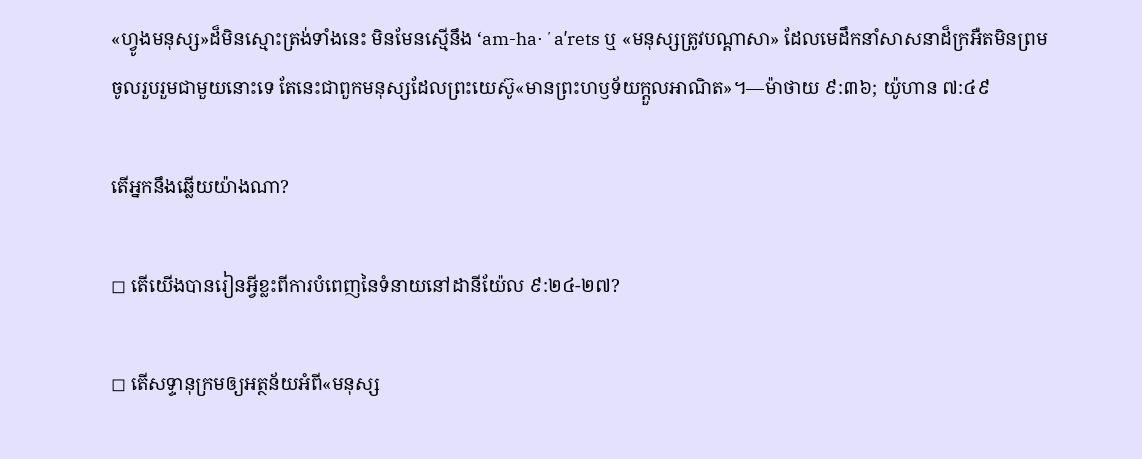«ហ្វូងមនុស្ស»ដ៏មិនស្មោះត្រង់ទាំងនេះ មិនមែនស្មើនឹង ‘am-ha·ʼaʹrets ឬ «មនុស្សត្រូវបណ្ដាសា» ដែលមេដឹកនាំសាសនាដ៏ក្រអឺតមិនព្រមចូលរួបរួមជាមួយនោះទេ តែនេះជាពួកមនុស្សដែលព្រះយេស៊ូ«មានព្រះហឫទ័យក្ដួលអាណិត»។—ម៉ាថាយ ៩:៣៦; យ៉ូហាន ៧:៤៩

តើអ្នកនឹងឆ្លើយយ៉ាងណា?

◻ តើយើងបានរៀនអ្វីខ្លះពីការបំពេញនៃទំនាយនៅដានីយ៉ែល ៩:២៤-២៧?

◻ តើសទ្ទានុក្រមឲ្យអត្ថន័យអំពី«មនុស្ស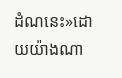ដំណនេះ»ដោយយ៉ាងណា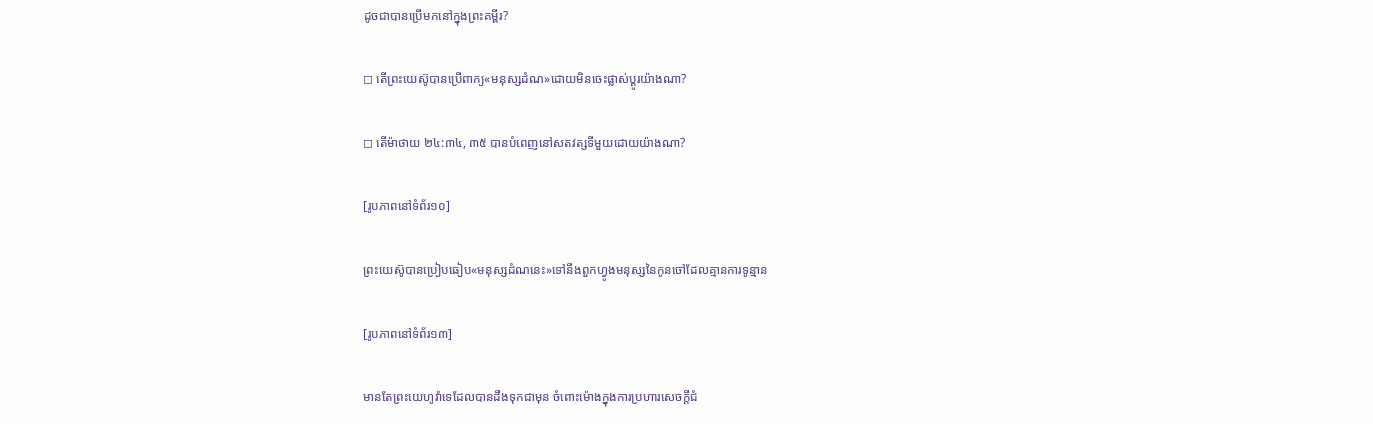ដូចជាបានប្រើមកនៅក្នុងព្រះគម្ពីរ?

◻ តើព្រះយេស៊ូបានប្រើពាក្យ«មនុស្សដំណ»ដោយមិនចេះផ្លាស់ប្ដូរយ៉ាងណា?

◻ តើម៉ាថាយ ២៤:៣៤, ៣៥ បានបំពេញនៅសតវត្សទីមួយដោយយ៉ាងណា?

[រូបភាពនៅទំព័រ១០]

ព្រះយេស៊ូបានប្រៀបធៀប«មនុស្សដំណនេះ»ទៅនឹងពួកហ្វូងមនុស្សនៃកូនចៅដែលគ្មានការទូន្មាន

[រូបភាពនៅទំព័រ១៣]

មានតែព្រះយេហូវ៉ាទេដែលបានដឹងទុកជាមុន ចំពោះម៉ោងក្នុងការប្រហារសេចក្ដីជំ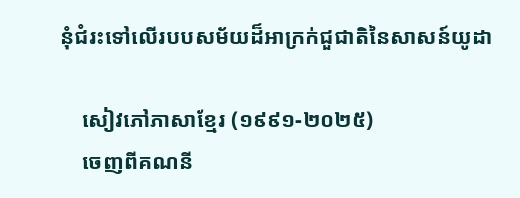នុំជំរះទៅលើរបបសម័យដ៏អាក្រក់ជួជាតិនៃសាសន៍យូដា

    សៀវភៅភាសាខ្មែរ (១៩៩១-២០២៥)
    ចេញពីគណនី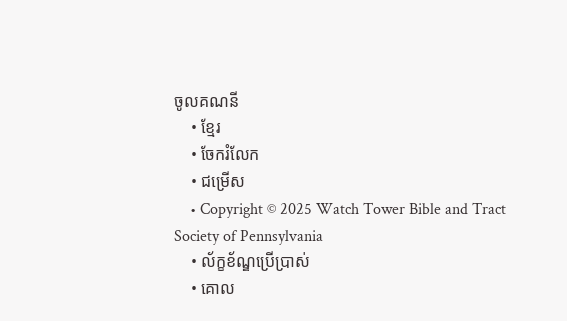ចូលគណនី
    • ខ្មែរ
    • ចែករំលែក
    • ជម្រើស
    • Copyright © 2025 Watch Tower Bible and Tract Society of Pennsylvania
    • ល័ក្ខខ័ណ្ឌប្រើប្រាស់
    • គោល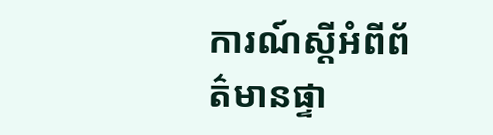ការណ៍ស្ដីអំពីព័ត៌មានផ្ទា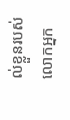ល់ខ្លួនរបស់លោកអ្នក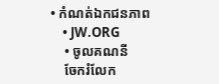• កំណត់ឯកជនភាព
    • JW.ORG
    • ចូលគណនី
    ចែករំលែក